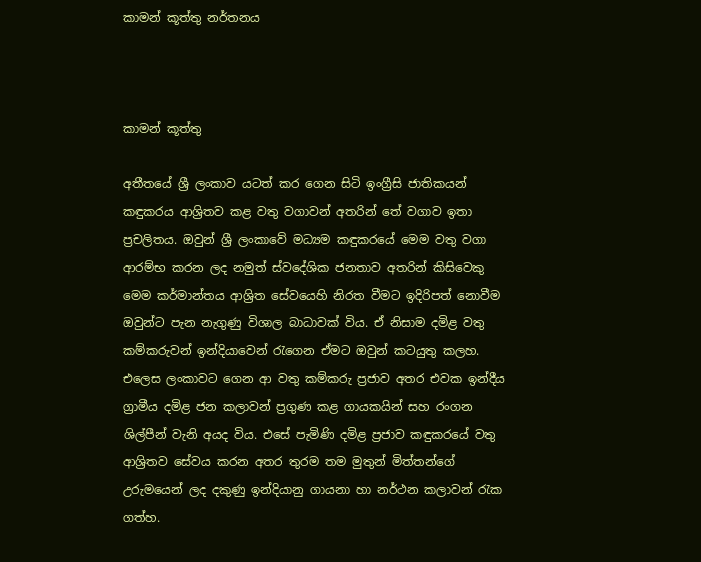කාමන් කූත්තු නර්තනය



කාමන් කූත්තු

අතීතයේ ශ්‍රී ලංකාව යටත් කර ගෙන සිටි ඉංග්‍රීසි ජාතිකයන් කඳුකරය ආශ්‍රිතව කළ වතු වගාවන් අතරින් තේ වගාව ඉතා ප්‍රචලිතය. ඔවුන් ශ්‍රී ලංකාවේ මධ්‍යම කඳුකරයේ මෙම වතු වගා ආරම්භ කරන ලද නමුත් ස්වදේශික ජනතාව අතරින් කිසිවෙකු මෙම කර්මාන්තය ආශ්‍රිත සේවයෙහි නිරත වීමට ඉදිරිපත් නොවීම ඔවුන්ට පැන නැගුණු විශාල බාධාවක් විය. ඒ නිසාම දමිළ වතු කම්කරුවන් ඉන්දියාවෙන් රැගෙන ඒමට ඔවුන් කටයුතු කලහ. එලෙස ලංකාවට ගෙන ආ වතු කම්කරු ප්‍රජාව අතර එවක ඉන්දීය ග්‍රාමීය දමිළ ජන කලාවන් ප්‍රගුණ කළ ගායකයින් සහ රංගන ශිල්පීන් වැනි අයද විය. එසේ පැමිණි දමිළ ප්‍රජාව කඳුකරයේ වතු ආශ්‍රිතව සේවය කරන අතර තුරම තම මුතුන් මිත්තන්ගේ උරුමයෙන් ලද දකුණු ඉන්දියානු ගායනා හා නර්ථන කලාවන් රැක ගත්හ.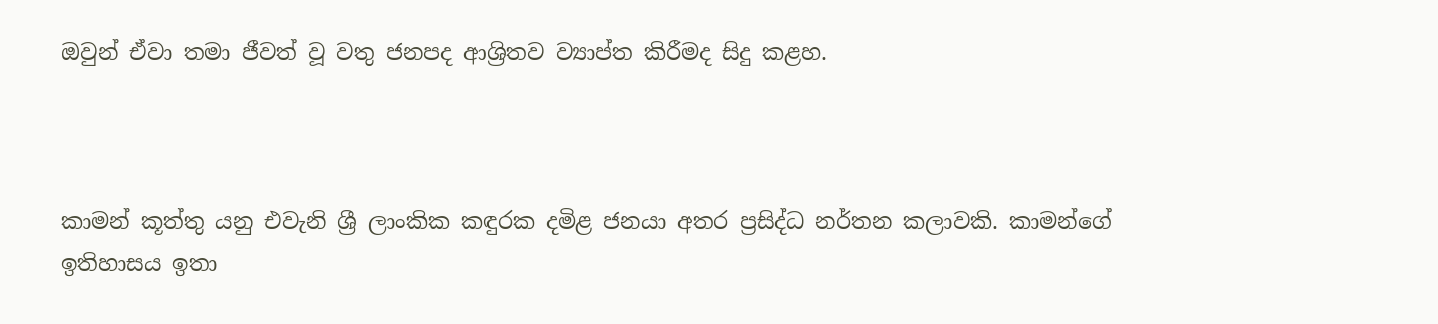ඔවුන් ඒවා තමා ජීවත් වූ වතු ජනපද ආශ්‍රිතව ව්‍යාප්ත කිරීමද සිදු කළහ.



කාමන් කූත්තු යනු එවැනි ශ්‍රී ලාංකික කඳුරක දමිළ ජනයා අතර ප්‍රසිද්ධ නර්තන කලාවකි. කාමන්ගේ ඉතිහාසය ඉතා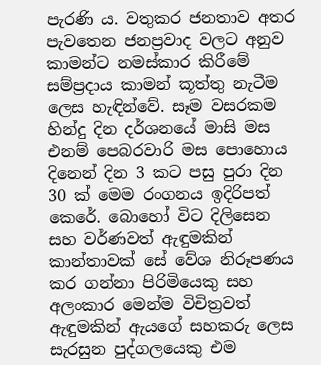පැරණි ය. වතුකර ජනතාව අතර පැවතෙන ජනප්‍රවාද වලට අනුව කාමන්ට නමස්කාර කිරීමේ සම්ප්‍රදාය කාමන් කූත්තු නැටීම ලෙස හැඳින්වේ. සෑම වසරකම හින්දු දින දර්ශනයේ මාසි මස එනම් පෙබරවාරි මස පොහොය දිනෙන් දින 3 කට පසු පුරා දින 30 ක් මෙම රංගනය ඉදිරිපත් කෙරේ. බොහෝ විට දිලිසෙන සහ වර්ණවත් ඇඳුමකින් කාන්තාවක් සේ වේශ නිරූපණය කර ගන්නා පිරිමියෙකු සහ අලංකාර මෙන්ම විචිත්‍රවත් ඇඳුමකින් ඇයගේ සහකරු ලෙස සැරසුන පුද්ගලයෙකු එම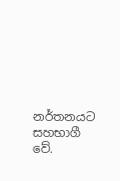නර්තනයට සහභාගී වේ.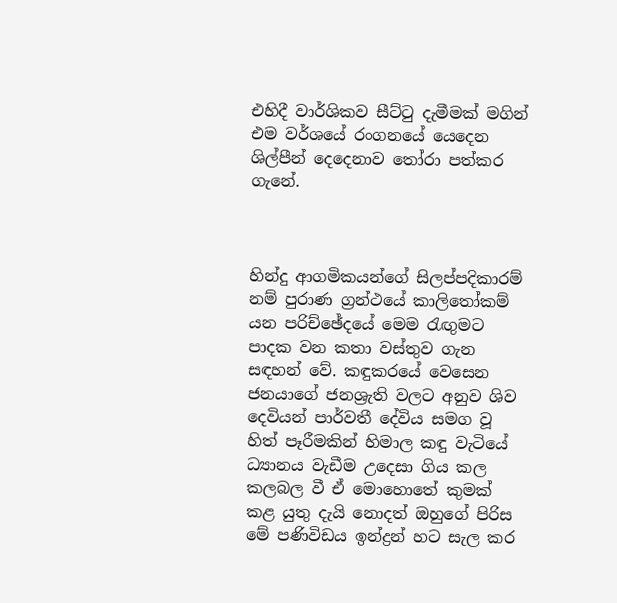එහිදී වාර්ශිකව සීට්ටු දැමීමක් මගින් එම වර්ශයේ රංගනයේ යෙදෙන ශිල්පීන් දෙදෙනාව තෝරා පත්කර ගැනේ.



හින්දු ආගමිකයන්ගේ සිලප්පදිකාරම් නම් පුරාණ ග්‍රන්ථයේ කාලිතෝකම් යන පරිච්ඡේදයේ මෙම රැඟුමට පාදක වන කතා වස්තුව ගැන සඳහන් වේ. කඳුකරයේ වෙසෙන ජනයාගේ ජනශ්‍රැති වලට අනුව ශිව දෙවියන් පාර්වතී දේවිය සමග වූ හිත් පෑරීමකින් හිමාල කඳු වැටියේ ධ්‍යානය වැඩීම උදෙසා ගිය කල කලබල වී ඒ මොහොතේ කුමක් කළ යුතු දැයි නොදත් ඔහුගේ පිරිස මේ පණිවිඩය ඉන්ද්‍රන් හට සැල කර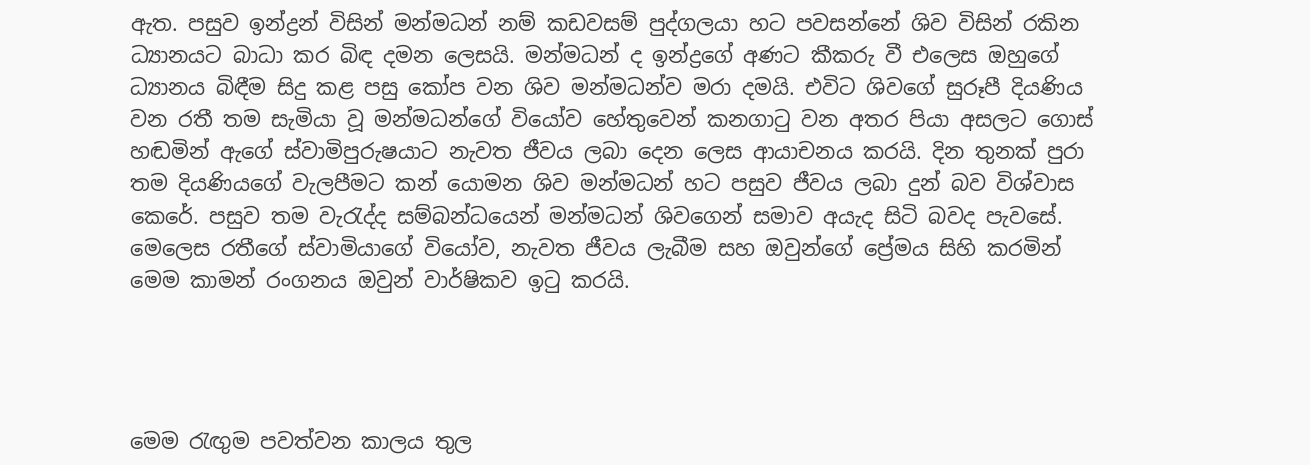ඇත. පසුව ඉන්ද්‍රන් විසින් මන්මධන් නම් කඩවසම් පුද්ගලයා හට පවසන්නේ ශිව විසින් රකින ධ්‍යානයට බාධා කර බිඳ දමන ලෙසයි. මන්මධන් ද ඉන්ද්‍රගේ අණට කීකරු වී එලෙස ඔහුගේ ධ්‍යානය බිඳීම සිදු කළ පසු කෝප වන ශිව මන්මධන්ව මරා දමයි. එවිට ශිවගේ සුරූපී දියණිය වන රතී තම සැමියා වූ මන්මධන්ගේ වියෝව හේතුවෙන් කනගාටු වන අතර පියා අසලට ගොස් හඬමින් ඇගේ ස්වාමිපුරුෂයාට නැවත ජීවය ලබා දෙන ලෙස ආයාචනය කරයි. දින තුනක් පුරා තම දියණියගේ වැලපීමට කන් යොමන ශිව මන්මධන් හට පසුව ජීවය ලබා දුන් බව විශ්වාස කෙරේ. පසුව තම වැරැද්ද සම්බන්ධයෙන් මන්මධන් ශිවගෙන් සමාව අයැද සිටි බවද පැවසේ. මෙලෙස රතීගේ ස්වාමියාගේ වියෝව, නැවත ජීවය ලැබීම සහ ඔවුන්ගේ ප්‍රේමය සිහි කරමින් මෙම කාමන් රංගනය ඔවුන් වාර්ෂිකව ඉටු කරයි.




මෙම රැඟුම පවත්වන කාලය තුල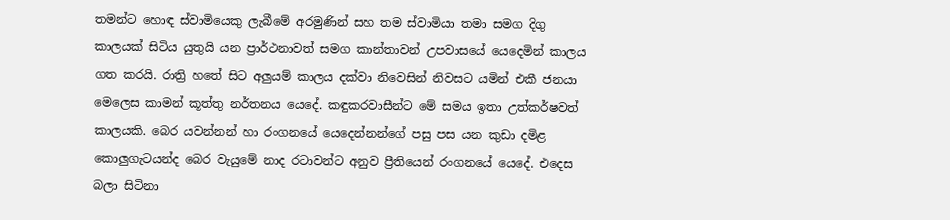තමන්ට හොඳ ස්වාමියෙකු ලැබීමේ අරමුණින් සහ තම ස්වාමියා තමා සමග දිගු කාලයක් සිටිය යුතුයි යන ප්‍රාර්ථනාවත් සමග කාන්තාවන් උපවාසයේ යෙදෙමින් කාලය ගත කරයි. රාත්‍රි හතේ සිට අලුයම් කාලය දක්වා නිවෙසින් නිවසට යමින් එකී ජනයා මෙලෙස කාමන් කූත්තු නර්තනය යෙදේ. කඳුකරවාසීන්ට මේ සමය ඉතා උත්කර්ෂවත් කාලයකි. බෙර යවන්නන් හා රංගනයේ යෙදෙන්නන්ගේ පසු පස යන කුඩා දමිළ කොලුගැටයන්ද බෙර වැයුමේ නාද රටාවන්ට අනුව ප්‍රීතියෙන් රංගනයේ යෙදේ. එදෙස බලා සිටිනා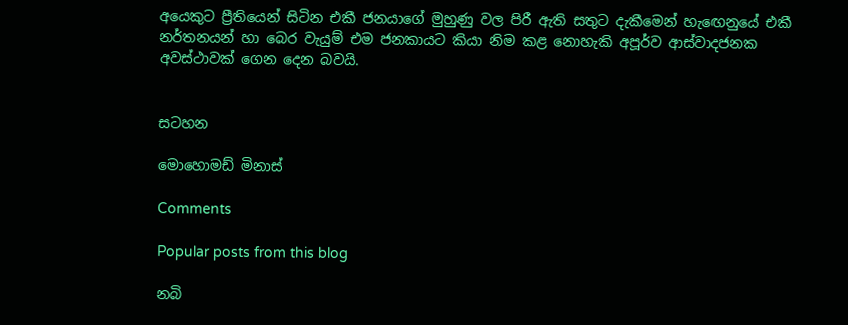අයෙකුට ප්‍රීතියෙන් සිටින එකී ජනයාගේ මුහුණු වල පිරී ඇති සතුට දැකීමෙන් හැඟෙනුයේ එකී නර්තනයන් හා බෙර වැයුම් එම ජනකායට කියා නිම කළ නොහැකි අපූර්ව ආස්වාදජනක අවස්ථාවක් ගෙන දෙන බවයි.


සටහන

මොහොමඩ් මිනාස්

Comments

Popular posts from this blog

නබි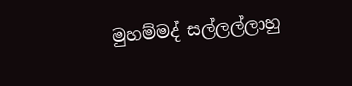මුහම්මද් සල්ලල්ලාහු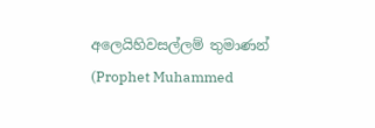අලෙයිහිවසල්ලම් තුමාණන් (Prophet Muhammed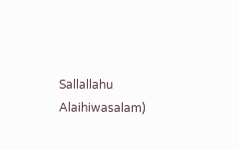Sallallahu Alaihiwasalam)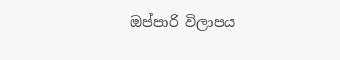ඔප්පාරි විලාපය